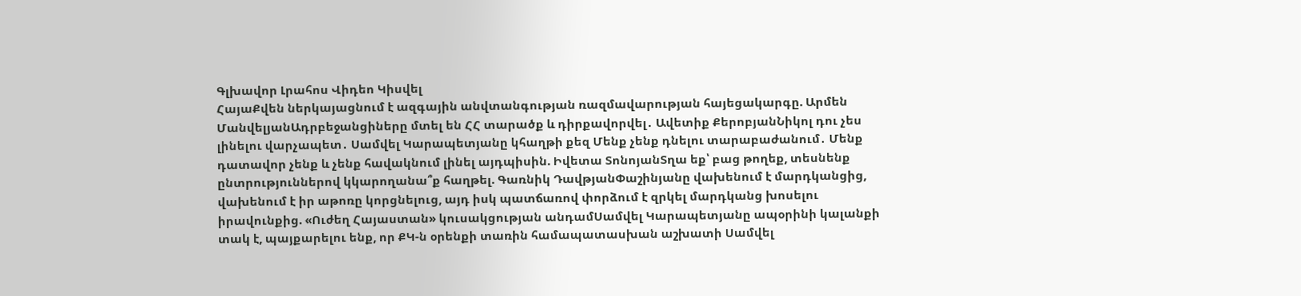Գլխավոր Լրահոս Վիդեո Կիսվել
ՀայաՔվեն ներկայացնում է ազգային անվտանգության ռազմավարության հայեցակարգը. Արմեն ՄանվելյանԱդրբեջանցիները մտել են ՀՀ տարածք և դիրքավորվել․ Ավետիք ՔերոբյանՆիկոլ դու չես լինելու վարչապետ․ Սամվել Կարապետյանը կհաղթի քեզ Մենք չենք դնելու տարաբաժանում․ Մենք դատավոր չենք և չենք հավակնում լինել այդպիսին. Իվետա ՏոնոյանՏղա եք՝ բաց թողեք, տեսնենք ընտրություններով կկարողանա՞ք հաղթել. Գառնիկ ԴավթյանՓաշինյանը վախենում է մարդկանցից, վախենում է իր աթոռը կորցնելուց, այդ իսկ պատճառով փորձում է զրկել մարդկանց խոսելու իրավունքից. «Ուժեղ Հայաստան» կուսակցության անդամՍամվել Կարապետյանը ապօրինի կալանքի տակ է, պայքարելու ենք, որ ՔԿ-ն օրենքի տառին համապատասխան աշխատի Սամվել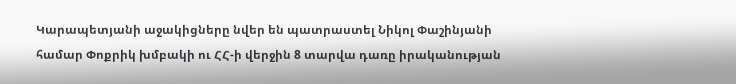Կարապետյանի աջակիցները նվեր են պատրաստել Նիկոլ Փաշինյանի համար Փոքրիկ խմբակի ու ՀՀ-ի վերջին 8 տարվա դառը իրականության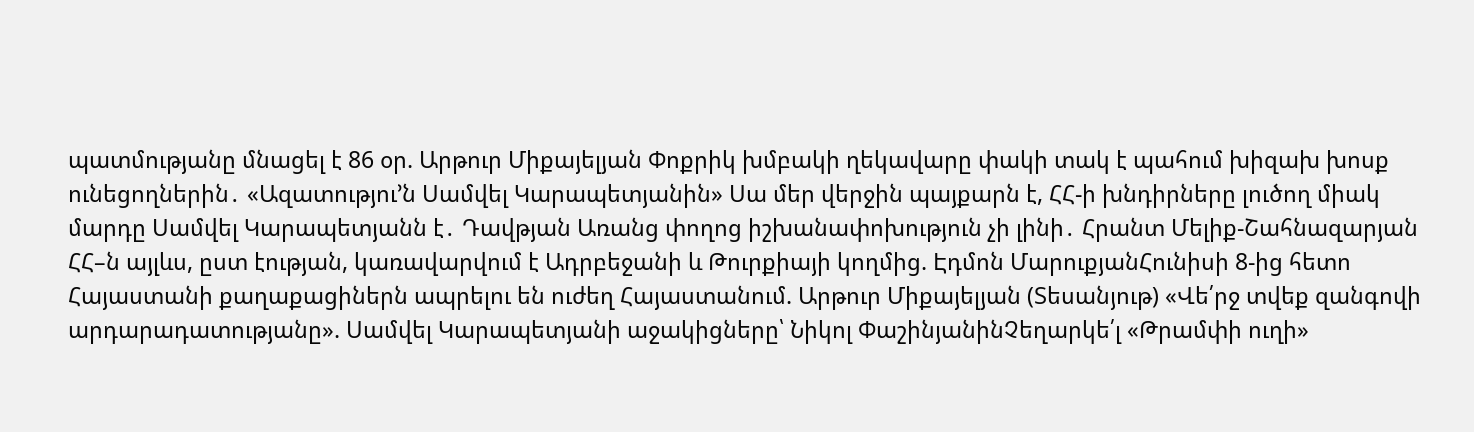պատմությանը մնացել է 86 օր. Արթուր Միքայելյան Փոքրիկ խմբակի ղեկավարը փակի տակ է պահում խիզախ խոսք ունեցողներին․ «Ազատությու’ն Սամվել Կարապետյանին» Սա մեր վերջին պայքարն է, ՀՀ-ի խնդիրները լուծող միակ մարդը Սամվել Կարապետյանն է․ Դավթյան Առանց փողոց իշխանափոխություն չի լինի․ Հրանտ Մելիք-Շահնազարյան ՀՀ–ն այլևս, ըստ էության, կառավարվում է Ադրբեջանի և Թուրքիայի կողմից. Էդմոն ՄարուքյանՀունիսի 8-ից հետո Հայաստանի քաղաքացիներն ապրելու են ուժեղ Հայաստանում. Արթուր Միքայելյան (Տեսանյութ) «Վե՛րջ տվեք զանգովի արդարադատությանը». Սամվել Կարապետյանի աջակիցները՝ Նիկոլ ՓաշինյանինՉեղարկե՛լ «Թրամփի ուղի»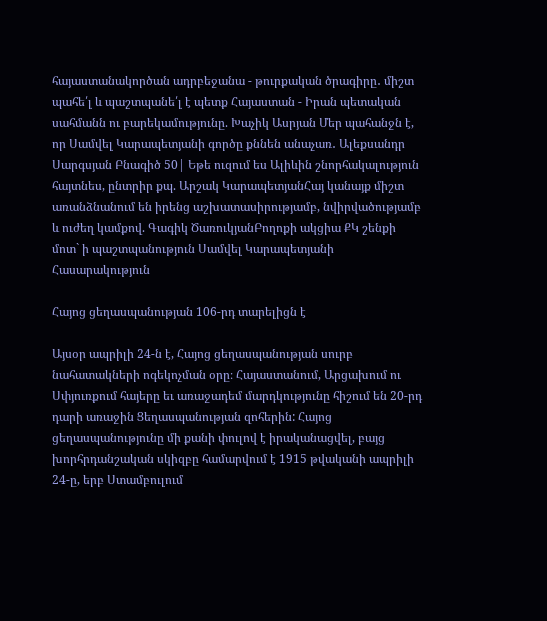հայաստանակործան ադրբեջանա - թուրքական ծրագիրը․ միշտ պահե՛լ և պաշտպանե՛լ է պետք Հայաստան - Իրան պետական սահմանն ու բարեկամությունը. Խաչիկ Ասրյան Մեր պահանջն է, որ Սամվել Կարապետյանի գործը քննեն անաչառ․ Ալեքսանդր Սարգսյան Բնագիծ 50| Եթե ուզում ես Ալիևին շնորհակալություն հայտնես, ընտրիր քպ. Արշակ ԿարապետյանՀայ կանայք միշտ առանձնանում են իրենց աշխատասիրությամբ, նվիրվածությամբ և ուժեղ կամքով. Գագիկ ԾառուկյանԲողոքի ակցիա ՔԿ շենքի մոտ` ի պաշտպանություն Սամվել Կարապետյանի
Հասարակություն

Հայոց ցեղասպանության 106-րդ տարելիցն է

Այսօր ապրիլի 24-ն է, Հայոց ցեղասպանության սուրբ նահատակների ոգեկոչման օրը։ Հայաստանում, Արցախում ու Սփյուռքում հայերը եւ առաջադեմ մարդկությունը հիշում են 20-րդ դարի առաջին Ցեղասպանության զոհերին: Հայոց ցեղասպանությունը մի քանի փուլով է իրականացվել, բայց խորհրդանշական սկիզբը համարվում է 1915 թվականի ապրիլի 24-ը, երբ Ստամբուլում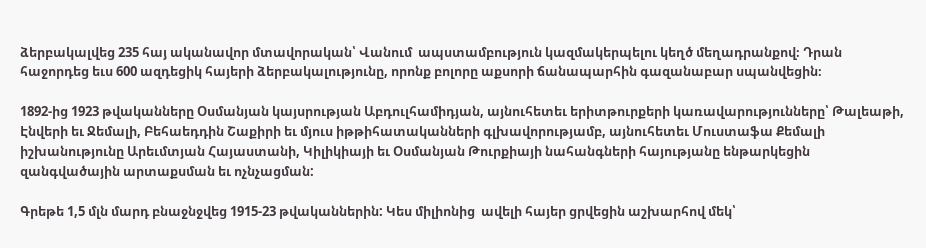ձերբակալվեց 235 հայ ականավոր մտավորական՝ Վանում  ապստամբություն կազմակերպելու կեղծ մեղադրանքով։ Դրան հաջորդեց եւս 600 ազդեցիկ հայերի ձերբակալությունը, որոնք բոլորը աքսորի ճանապարհին գազանաբար սպանվեցին։

1892-ից 1923 թվականները Օսմանյան կայսրության Աբդուլհամիդյան, այնուհետեւ երիտթուրքերի կառավարությունները՝ Թալեաթի, Էնվերի եւ Ջեմալի, Բեհաեդդին Շաքիրի եւ մյուս իթթիհատականների գլխավորությամբ, այնուհետեւ Մուստաֆա Քեմալի իշխանությունը Արեւմտյան Հայաստանի, Կիլիկիայի եւ Օսմանյան Թուրքիայի նահանգների հայությանը ենթարկեցին զանգվածային արտաքսման եւ ոչնչացման:

Գրեթե 1,5 մլն մարդ բնաջնջվեց 1915-23 թվականներին: Կես միլիոնից  ավելի հայեր ցրվեցին աշխարհով մեկ՝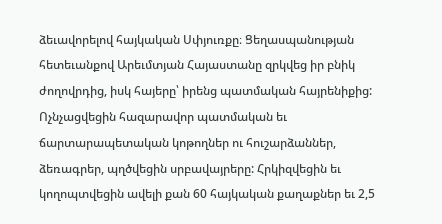ձեւավորելով հայկական Սփյուռքը։ Ցեղասպանության հետեւանքով Արեւմտյան Հայաստանը զրկվեց իր բնիկ ժողովրդից, իսկ հայերը՝ իրենց պատմական հայրենիքից: Ոչնչացվեցին հազարավոր պատմական եւ ճարտարապետական կոթողներ ու հուշարձաններ, ձեռագրեր, պղծվեցին սրբավայրերը: Հրկիզվեցին եւ կողոպտվեցին ավելի քան 60 հայկական քաղաքներ եւ 2,5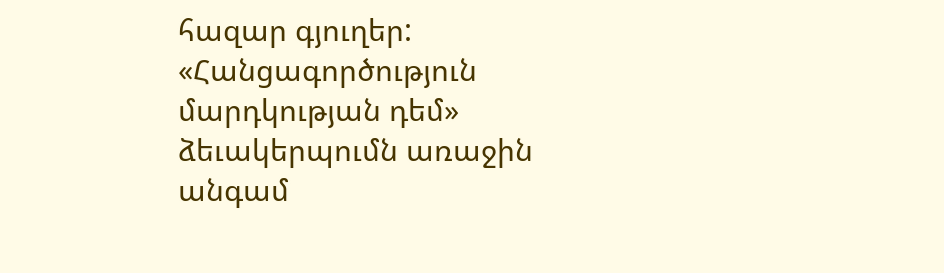հազար գյուղեր: «Հանցագործություն մարդկության դեմ» ձեւակերպումն առաջին անգամ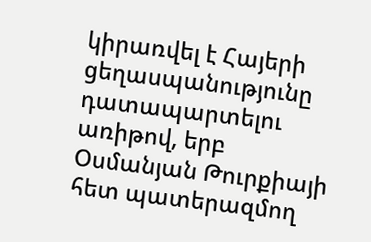կիրառվել է Հայերի ցեղասպանությունը դատապարտելու առիթով, երբ Օսմանյան Թուրքիայի հետ պատերազմող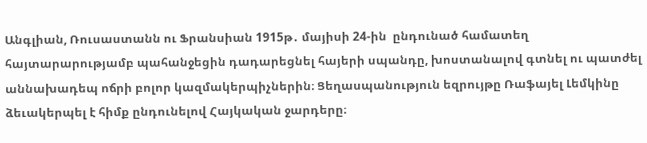Անգլիան, Ռուսաստանն ու Ֆրանսիան 1915թ․ մայիսի 24-ին  ընդունած համատեղ հայտարարությամբ պահանջեցին դադարեցնել հայերի սպանդը, խոստանալով գտնել ու պատժել աննախադեպ ոճրի բոլոր կազմակերպիչներին։ Ցեղասպանություն եզրույթը Ռաֆայել Լեմկինը ձեւակերպել է հիմք ընդունելով Հայկական ջարդերը։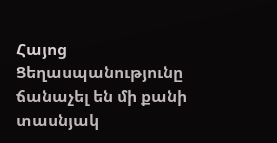Հայոց Ցեղասպանությունը ճանաչել են մի քանի տասնյակ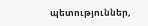պետություններ,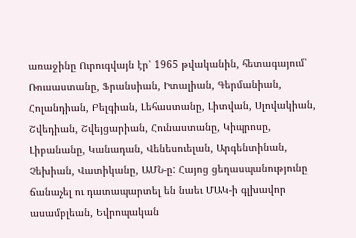առաջինը Ուրուգվայն էր՝ 1965 թվականին, հետագայում՝ Ռուսաստանը, Ֆրանսիան, Իտալիան, Գերմանիան, Հոլանդիան, Բելգիան, Լեհաստանը, Լիտվան, Սլովակիան, Շվեդիան, Շվեյցարիան, Հունաստանը, Կիպրոսը, Լիբանանը, Կանադան, Վենեսուելան, Արգենտինան, Չեխիան, Վատիկանը, ԱՄՆ-ը: Հայոց ցեղասպանությունը ճանաչել ու դատապարտել են նաեւ ՄԱԿ-ի գլխավոր ասամբլեան, Եվրոպական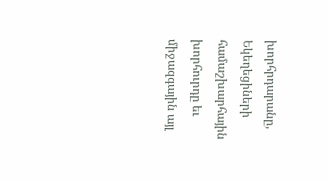խորհրդարանը, Եկեղեցիների համաշխարհային խորհուրդը եւ միջազգային այլ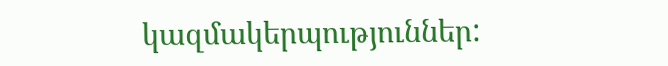կազմակերպություններ: